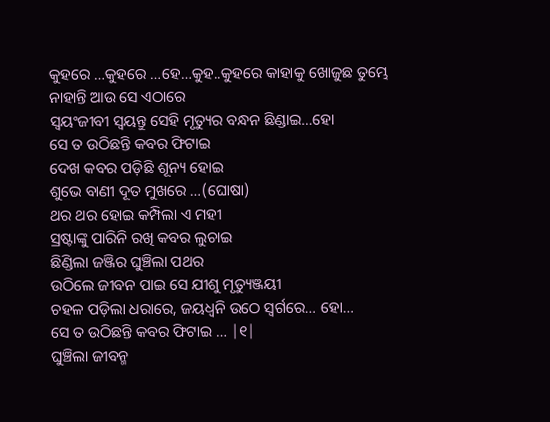କୁହରେ …କୁହରେ …ହେ…କୁହ..କୁହରେ କାହାକୁ ଖୋଜୁଛ ତୁମ୍ଭେ
ନାହାନ୍ତି ଆଉ ସେ ଏଠାରେ
ସ୍ଵୟଂଜୀବୀ ସ୍ଵୟନ୍ତୁ ସେହି ମୃତ୍ୟୁର ବନ୍ଧନ ଛିଣ୍ଡାଇ…ହୋ
ସେ ତ ଉଠିଛନ୍ତି କବର ଫିଟାଇ
ଦେଖ କବର ପଡ଼ିଛି ଶୂନ୍ୟ ହୋଇ
ଶୁଭେ ବାଣୀ ଦୂତ ମୁଖରେ …(ଘୋଷା)
ଥର ଥର ହୋଇ କମ୍ପିଲା ଏ ମହୀ
ସ୍ରଷ୍ଟାଙ୍କୁ ପାରିନି ରଖି କବର ଲୁଚାଇ
ଛିଣ୍ଡିଲା ଜଞ୍ଜିର ଘୁଞ୍ଚିଲା ପଥର
ଉଠିଲେ ଜୀବନ ପାଇ ସେ ଯୀଶୁ ମୃତ୍ୟୁଞ୍ଜୟୀ
ଚହଳ ପଡ଼ିଲା ଧରାରେ, ଜୟଧ୍ବନି ଉଠେ ସ୍ଵର୍ଗରେ… ହୋ…
ସେ ତ ଉଠିଛନ୍ତି କବର ଫିଟାଇ … |୧|
ଘୁଞ୍ଚିଲା ଜୀବନ୍ମ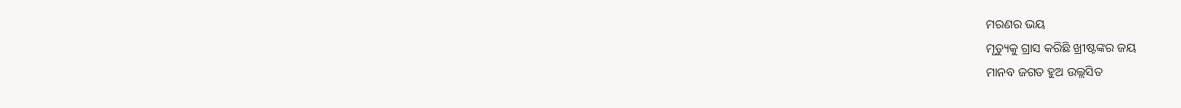ମରଣର ଭୟ
ମୃତ୍ୟୁକୁ ଗ୍ରାସ କରିଛି ଖ୍ରୀଷ୍ଟଙ୍କର ଜୟ
ମାନବ ଜଗତ ହୁଅ ଉଲ୍ଲସିତ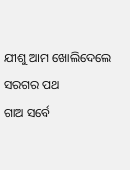ଯୀଶୁ ଆମ ଖୋଲିଦେଲେ ସରଗର ପଥ
ଗାଅ ସର୍ବେ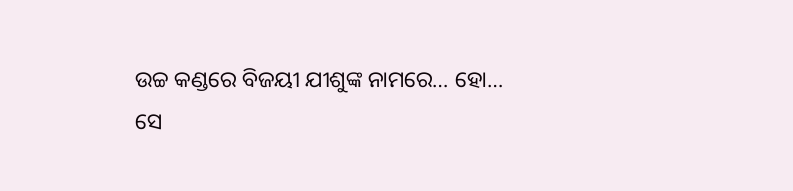ଉଚ୍ଚ କଣ୍ଡରେ ବିଜୟୀ ଯୀଶୁଙ୍କ ନାମରେ… ହୋ…
ସେ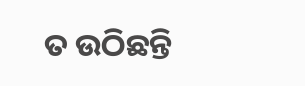ତ ଉଠିଛନ୍ତି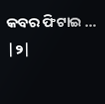କବର ଫିଟାଇ … |୨|